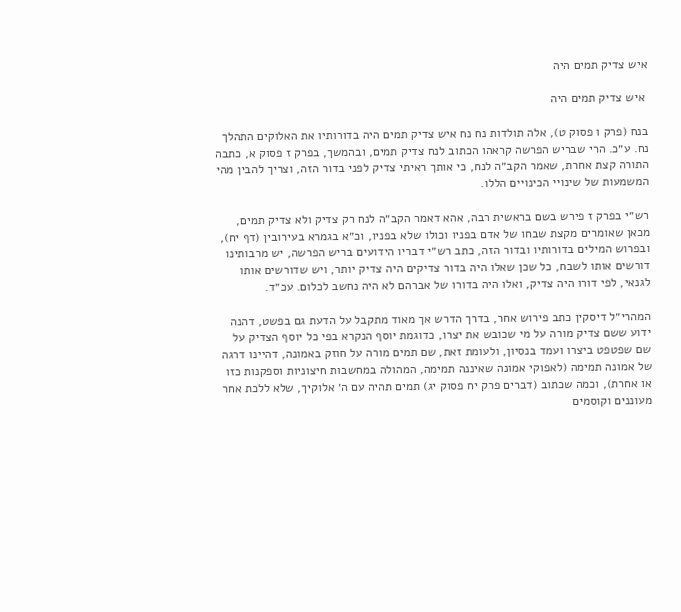איש צדיק תמים היה

 איש צדיק תמים היה

בנח (פרק ו פסוק ט), אלה תולדות נח נח איש צדיק תמים היה בדורותיו את האלוקים התהלך נח. ע״כ. הרי שבריש הפרשה קראהו הכתוב לנח צדיק תמים, ובהמשך, בפרק ז פסוק א, כתבה התורה קצת אחרת, שאמר הקב״ה לנח, כי אותך ראיתי צדיק לפני בדור הזה, וצריך להבין מהי המשמעות של שינויי הכינויים הללו.

רש״י בפרק ז פירש בשם בראשית רבה, אהא דאמר הקב״ה לנח רק צדיק ולא צדיק תמים, מכאן שאומרים מקצת שבחו של אדם בפניו וכולו שלא בפניו, וכ״א בגמרא בעירובין (דף יח), ובפרוש המילים בדורותיו ובדור הזה, כתב רש״י דבריו הידועים בריש הפרשה, יש מרבותינו דורשים אותו לשבח, כל שכן שאלו היה בדור צדיקים היה צדיק יותר, ויש שדורשים אותו לגנאי, לפי דורו היה צדיק, ואלו היה בדורו של אברהם לא היה נחשב לכלום. עכ״ד.

המהרי״ל דיסקין כתב פירוש אחר, בדרך הדרש אך מאוד מתקבל על הדעת גם בפשט, דהנה ידוע ששם צדיק מורה על מי שכובש את יצרו, כדוגמת יוסף הנקרא בפי כל יוסף הצדיק על שם שפטפט ביצרו ועמד בנסיון, ולעומת זאת, שם תמים מורה על חוזק באמונה, דהיינו דרגה של אמונה תמימה (לאפוקי אמונה שאיננה תמימה, המהולה במחשבות חיצוניות וספקנות כזו או אחרת), וכמה שכתוב (דברים פרק יח פסוק יג) תמים תהיה עם ה׳ אלוקיך, שלא ללכת אחר מעוננים וקוסמים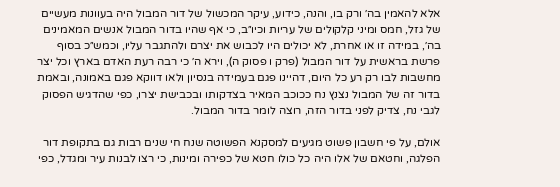אלא להאמין בה׳ ורק בו, והנה, כידוע, עיקר המכשול של דור המבול היה בעוונות מעשיים של גזל, חמס ומיני קלקולים של עריות וכיו״ב, כי אף שהיו בדור המבול אנשים המאמינים בה׳, במידה זו או אחרת, לא יכולים היו לכבוש את יצרם ולהתגבר עליו, וכמש״כ בסוף פרשת בראשית על דור המבול (פרק ו פסוק ה), וירא ה׳ כי רבה רעת האדם בארץ וכל יצר מחשבות לבו רק רע כל היום, דהיינו פגם בעמידה בנסיון ולאו דווקא פגם באמונה, ובאמת בדור זה של המבול נצנץ נח ככוכב המאיר בצדקותו ובכבישת יצרו, כפי שהדגיש הפסוק לגבי נח, צדיק לפני בדור הזה, רוצה לומר בדור המבול.

אולם, על פי חשבון פשוט מגיעים למסקנא הפשוטה שנח חי שנים רבות גם בתקופת דור הפלגה, וחטאם של אלו היה כל כולו חטא של כפירה ומינות, כי רצו לבנות עיר ומגדל, כפי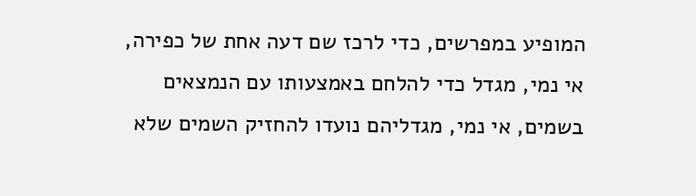המופיע במפרשים, כדי לרכז שם דעה אחת של כפירה, אי נמי, מגדל כדי להלחם באמצעותו עם הנמצאים בשמים, אי נמי, מגדליהם נועדו להחזיק השמים שלא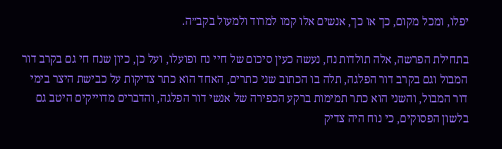יפלו, ומכל מקום, כך או כך, אנשים אלו קמו למרוד ולמעול בקב״ה.

בתחילת הפרשה, אלה תולדות נח, נעשה כעין סיכום של חיי נח ופועלו, ועל כן, כיון שנח חי גם בקרב דור המבול וגם בקרב דור הפלגה, תלה בו הכתוב שני כתרים, האחד הוא כתר צדיקות על כבישת היצר בימי דור המבול, והשני הוא כתר תמימות ברקע הכפירה של אנשי דור הפלגה, והדברים מדוייקים היטב גם בלשון הפסוקים, כי נוח היה צדיק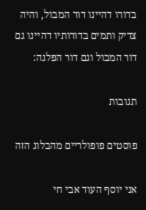בדורו דהיינו דור המבול, והיה צדיק ותמים בדורותיו דהיינו גם דור המבול וגם דור הפלגה:

תגובות

פוסטים פופולריים מהבלוג הזה

אני יוסף העוד אבי חי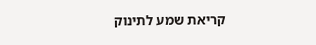קריאת שמע לתינוק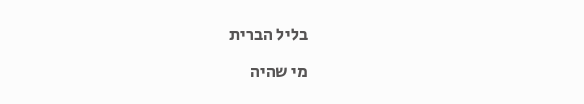בליל הברית

מי שהיה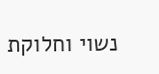נשוי וחלוקת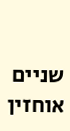שניים אוחזין